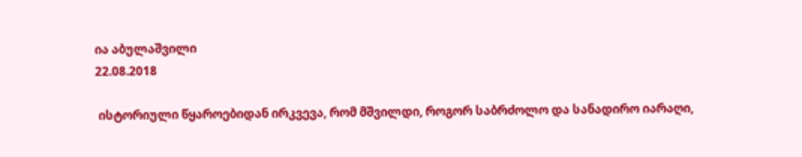ია აბულაშვილი
22.08.2018

 ისტორიული წყაროებიდან ირკვევა, რომ მშვილდი, როგორ საბრძოლო და სანადირო იარაღი,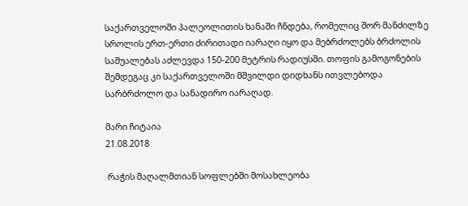საქართველოში პალეოლითის ხანაში ჩნდება, რომელიც შორ მანძილზე სროლის ერთ-ერთი ძირითადი იარაღი იყო და მებრძოლებს ბრძოლის საშუალებას აძლევდა 150-200 მეტრის რადიუსში. თოფის გამოგონების შემდეგაც კი საქართველოში მშვილდი დიდხანს ითვლებოდა სარბრძოლო და სანადირო იარაღად.

მარი ჩიტაია
21.08.2018

 რაჭის მაღალმთიან სოფლებში მოსახლეობა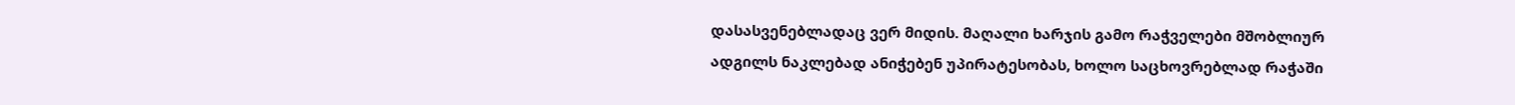დასასვენებლადაც ვერ მიდის. მაღალი ხარჯის გამო რაჭველები მშობლიურ ადგილს ნაკლებად ანიჭებენ უპირატესობას, ხოლო საცხოვრებლად რაჭაში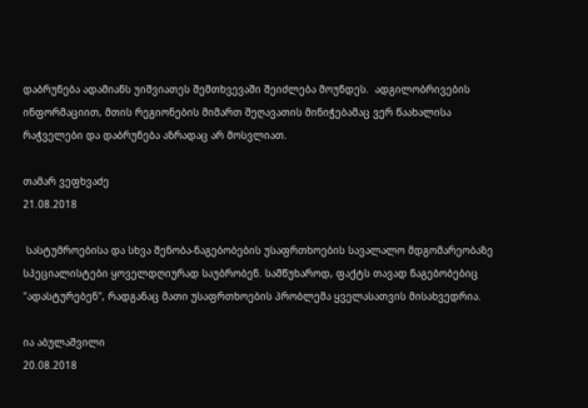დაბრუნება ადამიანს უიშვიათეს შემთხვევაში შეიძლება მოუნდეს.  ადგილობრივების ინფორმაციით, მთის რეგიონების მიმართ შეღავათის მინიჭებამაც ვერ წაახალისა რაჭველები და დაბრუნება აზრადაც არ მოსვლიათ.

თამარ ვეფხვაძე
21.08.2018

 სასტუმროებისა და სხვა შენობა-ნაგებობების უსაფრთხოების სავალალო მდგომარეობაზე სპეციალისტები ყოველდღიურად საუბრობენ. სამწუხაროდ, ფაქტს თავად ნაგებობებიც "ადასტურებენ", რადგანაც მათი უსაფრთხოების პრობლემა ყველასათვის მისახვედრია.

ია აბულაშვილი
20.08.2018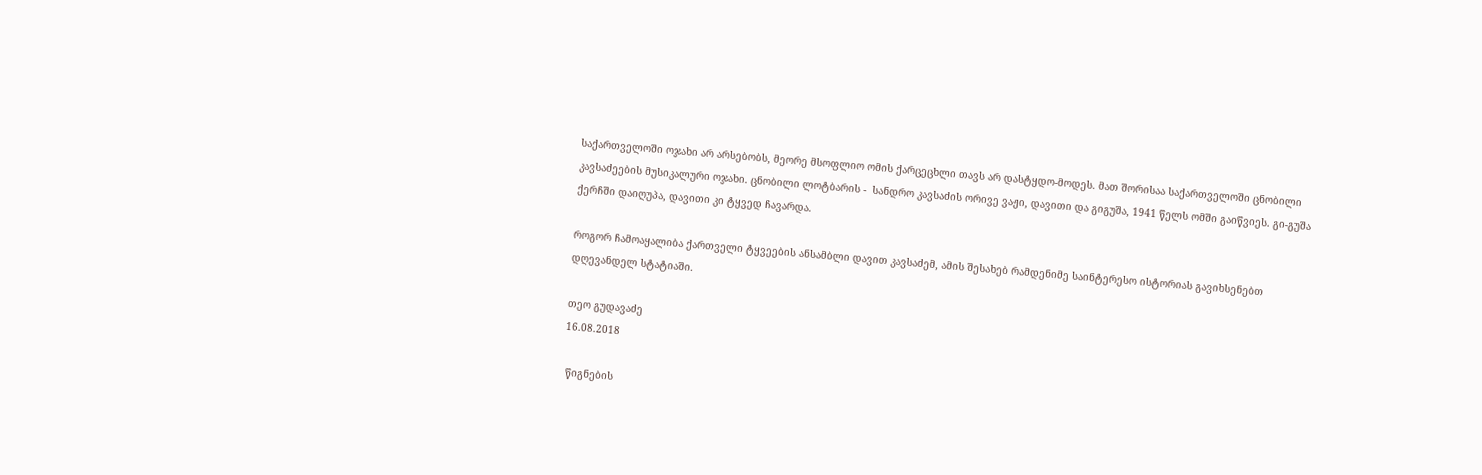საქართველოში ოჯახი არ არსებობს, მეორე მსოფლიო ომის ქარცეცხლი თავს არ დასტყდო-მოდეს. მათ შორისაა საქართველოში ცნობილი კავსაძეების მუსიკალური ოჯახი. ცნობილი ლოტბარის -  სანდრო კავსაძის ორივე ვაჟი, დავითი და გიგუშა, 1941 წელს ომში გაიწვიეს. გი-გუშა ქერჩში დაიღუპა, დავითი კი ტყვედ ჩავარდა.

როგორ ჩამოაყალიბა ქართველი ტყვეების ანსამბლი დავით კავსაძემ, ამის შესახებ რამდენიმე საინტერესო ისტორიას გავიხსენებთ დღევანდელ სტატიაში.

თეო გუდავაძე
16.08.2018

 წიგნების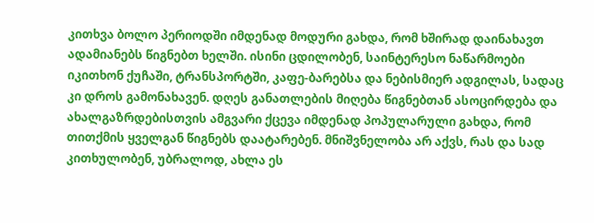კითხვა ბოლო პერიოდში იმდენად მოდური გახდა, რომ ხშირად დაინახავთ ადამიანებს წიგნებთ ხელში. ისინი ცდილობენ, საინტერესო ნაწარმოები იკითხონ ქუჩაში, ტრანსპორტში, კაფე-ბარებსა და ნებისმიერ ადგილას, სადაც კი დროს გამონახავენ. დღეს განათლების მიღება წიგნებთან ასოცირდება და ახალგაზრდებისთვის ამგვარი ქცევა იმდენად პოპულარული გახდა, რომ თითქმის ყველგან წიგნებს დაატარებენ. მნიშვნელობა არ აქვს, რას და სად კითხულობენ, უბრალოდ, ახლა ეს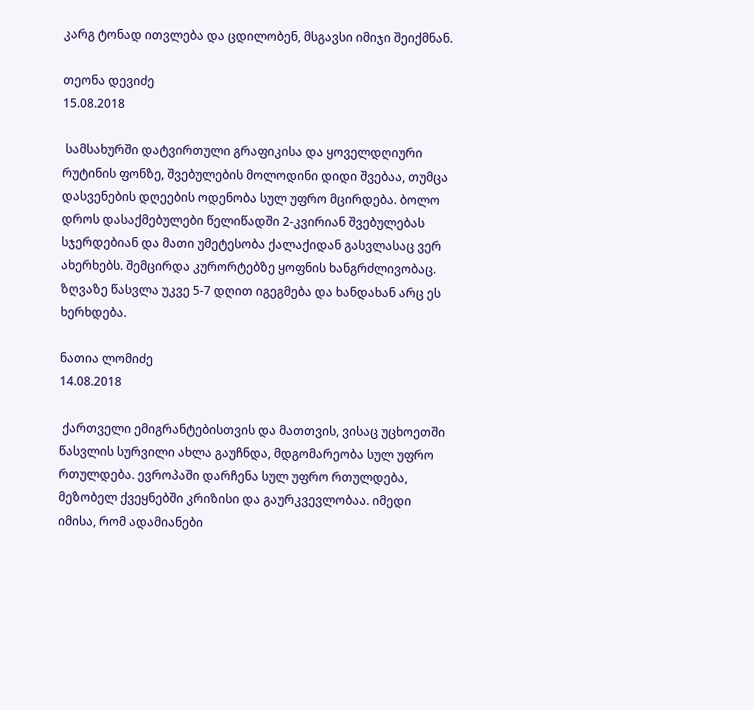კარგ ტონად ითვლება და ცდილობენ, მსგავსი იმიჯი შეიქმნან.

თეონა დევიძე
15.08.2018

 სამსახურში დატვირთული გრაფიკისა და ყოველდღიური რუტინის ფონზე, შვებულების მოლოდინი დიდი შვებაა, თუმცა დასვენების დღეების ოდენობა სულ უფრო მცირდება. ბოლო დროს დასაქმებულები წელიწადში 2-კვირიან შვებულებას სჯერდებიან და მათი უმეტესობა ქალაქიდან გასვლასაც ვერ ახერხებს. შემცირდა კურორტებზე ყოფნის ხანგრძლივობაც. ზღვაზე წასვლა უკვე 5-7 დღით იგეგმება და ხანდახან არც ეს ხერხდება.

ნათია ლომიძე
14.08.2018

 ქართველი ემიგრანტებისთვის და მათთვის, ვისაც უცხოეთში წასვლის სურვილი ახლა გაუჩნდა, მდგომარეობა სულ უფრო რთულდება. ევროპაში დარჩენა სულ უფრო რთულდება, მეზობელ ქვეყნებში კრიზისი და გაურკვევლობაა. იმედი იმისა, რომ ადამიანები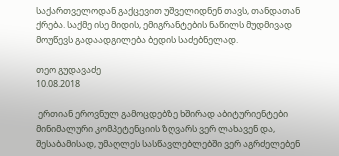საქართველოდან გაქცევით უშველიდნენ თავს, თანდათან ქრება. საქმე ისე მიდის, ემიგრანტების ნაწილს მუდმივად მოუწევს გადაადგილება ბედის საძებნელად.

თეო გუდავაძე
10.08.2018

 ერთიან ეროვნულ გამოცდებზე ხშირად აბიტურიენტები მინიმალური კომპეტენციის ზღვარს ვერ ლახავენ და, შესაბამისად, უმაღლეს სასწავლებლებში ვერ აგრძელებენ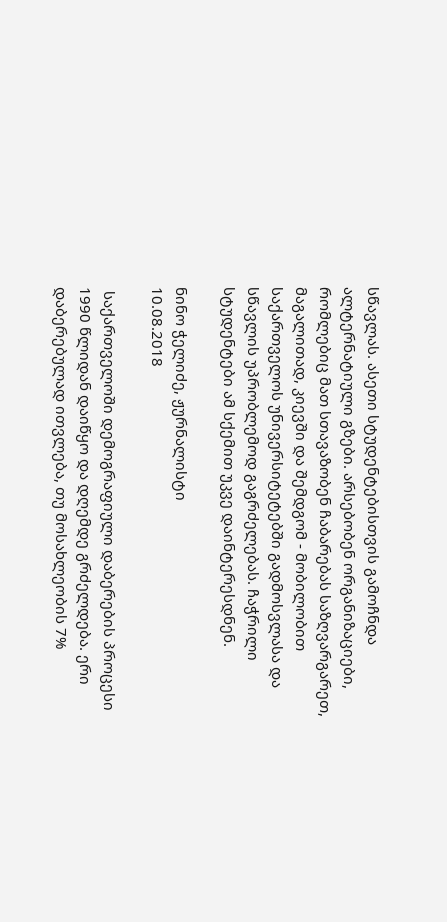სწავლას. ასეთი სტუდენტებისთვის გამოჩნდა ალტერნატიული გზები. არსებობენ ორგანიზაციები, რომლებიც მათ სთავაზობენ ჩაბარებას საზღვარგარეთ, მაგალითად, კიევში და შემდგომ - მობილობით საქართველოს უნივერსიტეტებში გადმოსვლასა და სწავლის უპრობლემოდ გაგრძელებას. ჩაჭრილი სტუდენტები ამ სქემით უკვე დაინტერესდნენ.

ნინო ჭელიძე, ჟურნალისტი
10.08.2018

 საქართველოში დემოგრაფიული დაბერების პროცესი 1990 წლიდან დაიწყო და დღემდე გრძელდება. ერი დაბერებულად ითვლება, თუ მოსახლეობის 7%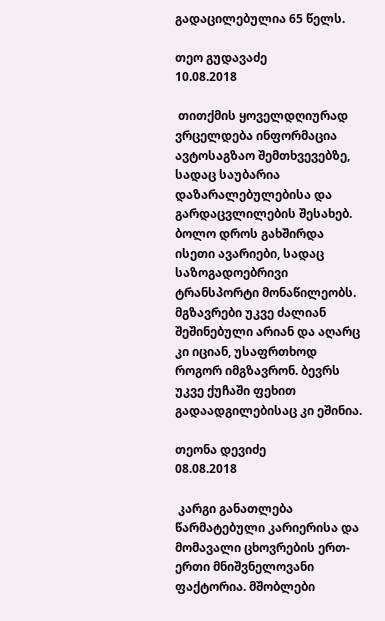გადაცილებულია 65 წელს.

თეო გუდავაძე
10.08.2018

 თითქმის ყოველდღიურად ვრცელდება ინფორმაცია ავტოსაგზაო შემთხვევებზე, სადაც საუბარია დაზარალებულებისა და გარდაცვლილების შესახებ. ბოლო დროს გახშირდა ისეთი ავარიები, სადაც საზოგადოებრივი ტრანსპორტი მონაწილეობს. მგზავრები უკვე ძალიან შეშინებული არიან და აღარც კი იციან, უსაფრთხოდ როგორ იმგზავრონ. ბევრს უკვე ქუჩაში ფეხით გადაადგილებისაც კი ეშინია.

თეონა დევიძე
08.08.2018

 კარგი განათლება წარმატებული კარიერისა და მომავალი ცხოვრების ერთ-ერთი მნიშვნელოვანი ფაქტორია. მშობლები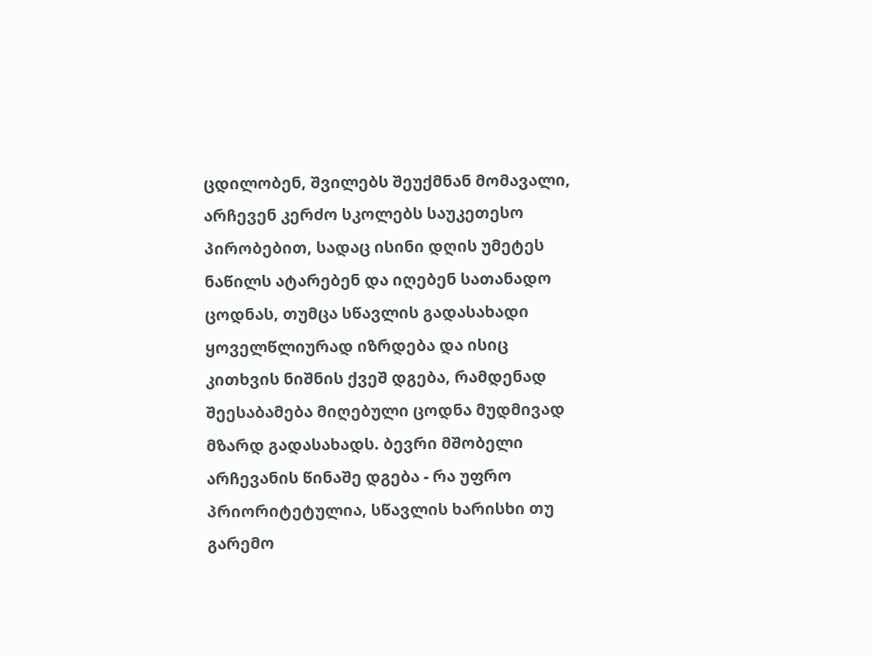ცდილობენ, შვილებს შეუქმნან მომავალი, არჩევენ კერძო სკოლებს საუკეთესო პირობებით, სადაც ისინი დღის უმეტეს ნაწილს ატარებენ და იღებენ სათანადო ცოდნას, თუმცა სწავლის გადასახადი ყოველწლიურად იზრდება და ისიც კითხვის ნიშნის ქვეშ დგება, რამდენად შეესაბამება მიღებული ცოდნა მუდმივად მზარდ გადასახადს. ბევრი მშობელი არჩევანის წინაშე დგება - რა უფრო პრიორიტეტულია, სწავლის ხარისხი თუ გარემო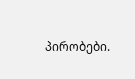პირობები.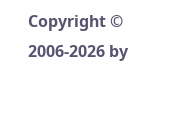Copyright © 2006-2026 by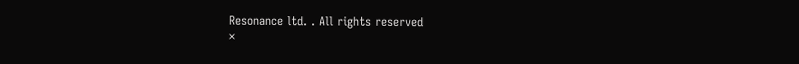Resonance ltd. . All rights reserved
×